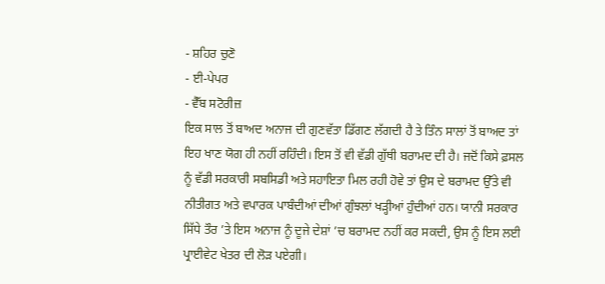- ਸ਼ਹਿਰ ਚੁਣੋ
- ਈ-ਪੇਪਰ
- ਵੈੱਬ ਸਟੋਰੀਜ਼
ਇਕ ਸਾਲ ਤੋਂ ਬਾਅਦ ਅਨਾਜ ਦੀ ਗੁਣਵੱਤਾ ਡਿੱਗਣ ਲੱਗਦੀ ਹੈ ਤੇ ਤਿੰਨ ਸਾਲਾਂ ਤੋਂ ਬਾਅਦ ਤਾਂ ਇਹ ਖਾਣ ਯੋਗ ਹੀ ਨਹੀਂ ਰਹਿੰਦੀ। ਇਸ ਤੋਂ ਵੀ ਵੱਡੀ ਗੁੱਥੀ ਬਰਾਮਦ ਦੀ ਹੈ। ਜਦੋਂ ਕਿਸੇ ਫ਼ਸਲ ਨੂੰ ਵੱਡੀ ਸਰਕਾਰੀ ਸਬਸਿਡੀ ਅਤੇ ਸਹਾਇਤਾ ਮਿਲ ਰਹੀ ਹੋਵੇ ਤਾਂ ਉਸ ਦੇ ਬਰਾਮਦ ਉੱਤੇ ਵੀ ਨੀਤੀਗਤ ਅਤੇ ਵਪਾਰਕ ਪਾਬੰਦੀਆਂ ਦੀਆਂ ਗੁੰਝਲਾਂ ਖੜ੍ਹੀਆਂ ਹੁੰਦੀਆਂ ਹਨ। ਯਾਨੀ ਸਰਕਾਰ ਸਿੱਧੇ ਤੌਰ ’ਤੇ ਇਸ ਅਨਾਜ ਨੂੰ ਦੂਜੇ ਦੇਸ਼ਾਂ ’ਚ ਬਰਾਮਦ ਨਹੀਂ ਕਰ ਸਕਦੀ, ਉਸ ਨੂੰ ਇਸ ਲਈ ਪ੍ਰਾਈਵੇਟ ਖੇਤਰ ਦੀ ਲੋੜ ਪਏਗੀ।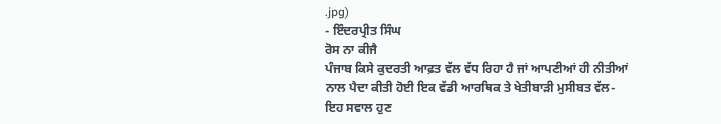.jpg)
- ਇੰਦਰਪ੍ਰੀਤ ਸਿੰਘ
ਰੋਸ ਨਾ ਕੀਜੈ
ਪੰਜਾਬ ਕਿਸੇ ਕੁਦਰਤੀ ਆਫ਼ਤ ਵੱਲ ਵੱਧ ਰਿਹਾ ਹੈ ਜਾਂ ਆਪਣੀਆਂ ਹੀ ਨੀਤੀਆਂ ਨਾਲ ਪੈਦਾ ਕੀਤੀ ਹੋਈ ਇਕ ਵੱਡੀ ਆਰਥਿਕ ਤੇ ਖੇਤੀਬਾੜੀ ਮੁਸੀਬਤ ਵੱਲ-ਇਹ ਸਵਾਲ ਹੁਣ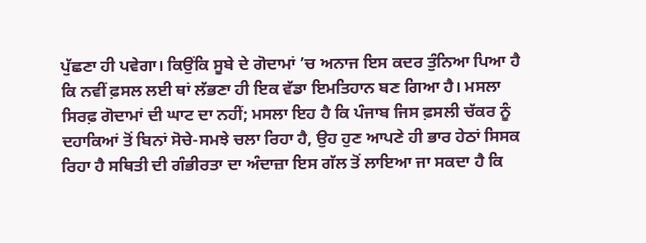ਪੁੱਛਣਾ ਹੀ ਪਵੇਗਾ। ਕਿਉਂਕਿ ਸੂਬੇ ਦੇ ਗੋਦਾਮਾਂ ’ਚ ਅਨਾਜ ਇਸ ਕਦਰ ਤੁੰਨਿਆ ਪਿਆ ਹੈ ਕਿ ਨਵੀਂ ਫ਼ਸਲ ਲਈ ਥਾਂ ਲੱਭਣਾ ਹੀ ਇਕ ਵੱਡਾ ਇਮਤਿਹਾਨ ਬਣ ਗਿਆ ਹੈ। ਮਸਲਾ ਸਿਰਫ਼ ਗੋਦਾਮਾਂ ਦੀ ਘਾਟ ਦਾ ਨਹੀਂ; ਮਸਲਾ ਇਹ ਹੈ ਕਿ ਪੰਜਾਬ ਜਿਸ ਫ਼ਸਲੀ ਚੱਕਰ ਨੂੰ ਦਹਾਕਿਆਂ ਤੋਂ ਬਿਨਾਂ ਸੋਚੇ-ਸਮਝੇ ਚਲਾ ਰਿਹਾ ਹੈ, ਉਹ ਹੁਣ ਆਪਣੇ ਹੀ ਭਾਰ ਹੇਠਾਂ ਸਿਸਕ ਰਿਹਾ ਹੈ ਸਥਿਤੀ ਦੀ ਗੰਭੀਰਤਾ ਦਾ ਅੰਦਾਜ਼ਾ ਇਸ ਗੱਲ ਤੋਂ ਲਾਇਆ ਜਾ ਸਕਦਾ ਹੈ ਕਿ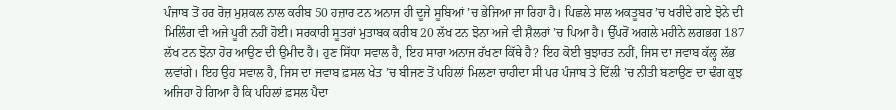ਪੰਜਾਬ ਤੋਂ ਹਰ ਰੋਜ਼ ਮੁਸ਼ਕਲ ਨਾਲ ਕਰੀਬ 50 ਹਜ਼ਾਰ ਟਨ ਅਨਾਜ ਹੀ ਦੂਜੇ ਸੂਬਿਆਂ ’ਚ ਭੇਜਿਆ ਜਾ ਰਿਹਾ ਹੈ। ਪਿਛਲੇ ਸਾਲ ਅਕਤੂਬਰ ’ਚ ਖਰੀਦੇ ਗਏ ਝੋਨੇ ਦੀ ਮਿਲਿੰਗ ਵੀ ਅਜੇ ਪੂਰੀ ਨਹੀਂ ਹੋਈ। ਸਰਕਾਰੀ ਸੂਤਰਾਂ ਮੁਤਾਬਕ ਕਰੀਬ 20 ਲੱਖ ਟਨ ਝੋਨਾ ਅਜੇ ਵੀ ਸ਼ੈਲਰਾਂ ’ਚ ਪਿਆ ਹੈ। ਉੱਪਰੋਂ ਅਗਲੇ ਮਹੀਨੇ ਲਗਭਗ 187 ਲੱਖ ਟਨ ਝੋਨਾ ਹੋਰ ਆਉਣ ਦੀ ਉਮੀਦ ਹੈ। ਹੁਣ ਸਿੱਧਾ ਸਵਾਲ ਹੈ, ਇਹ ਸਾਰਾ ਅਨਾਜ ਰੱਖਣਾ ਕਿੱਥੇ ਹੈ? ਇਹ ਕੋਈ ਬੁਝਾਰਤ ਨਹੀਂ, ਜਿਸ ਦਾ ਜਵਾਬ ਕੱਲ੍ਹ ਲੱਭ ਲਵਾਂਗੇ। ਇਹ ਉਹ ਸਵਾਲ ਹੈ, ਜਿਸ ਦਾ ਜਵਾਬ ਫ਼ਸਲ ਖੇਤ ’ਚ ਬੀਜਣ ਤੋਂ ਪਹਿਲਾਂ ਮਿਲਣਾ ਚਾਹੀਦਾ ਸੀ ਪਰ ਪੰਜਾਬ ਤੇ ਦਿੱਲੀ ’ਚ ਨੀਤੀ ਬਣਾਉਣ ਦਾ ਢੰਗ ਕੁਝ ਅਜਿਹਾ ਹੋ ਗਿਆ ਹੈ ਕਿ ਪਹਿਲਾਂ ਫ਼ਸਲ ਪੈਦਾ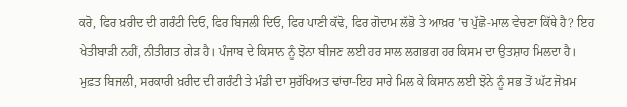ਕਰੋ, ਫਿਰ ਖ਼ਰੀਦ ਦੀ ਗਰੰਟੀ ਦਿਓ, ਫਿਰ ਬਿਜਲੀ ਦਿਓ, ਫਿਰ ਪਾਣੀ ਕੱਢੋ, ਫਿਰ ਗੋਦਾਮ ਲੱਭੋ ਤੇ ਆਖ਼ਰ ’ਚ ਪੁੱਛੋ-ਮਾਲ ਵੇਚਣਾ ਕਿੱਥੇ ਹੈ? ਇਹ ਖੇਤੀਬਾੜੀ ਨਹੀਂ, ਨੀਤੀਗਤ ਗੇੜ ਹੈ। ਪੰਜਾਬ ਦੇ ਕਿਸਾਨ ਨੂੰ ਝੋਨਾ ਬੀਜਣ ਲਈ ਹਰ ਸਾਲ ਲਗਭਗ ਹਰ ਕਿਸਮ ਦਾ ਉਤਸ਼ਾਹ ਮਿਲਦਾ ਹੈ। ਮੁਫ਼ਤ ਬਿਜਲੀ, ਸਰਕਾਰੀ ਖ਼ਰੀਦ ਦੀ ਗਰੰਟੀ ਤੇ ਮੰਡੀ ਦਾ ਸੁਰੱਖਿਅਤ ਢਾਂਚਾ-ਇਹ ਸਾਰੇ ਮਿਲ ਕੇ ਕਿਸਾਨ ਲਈ ਝੋਨੇ ਨੂੰ ਸਭ ਤੋਂ ਘੱਟ ਜੋਖ਼ਮ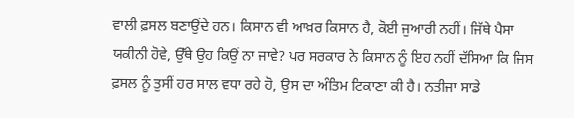ਵਾਲੀ ਫ਼ਸਲ ਬਣਾਉਂਦੇ ਹਨ। ਕਿਸਾਨ ਵੀ ਆਖ਼ਰ ਕਿਸਾਨ ਹੈ, ਕੋਈ ਜੁਆਰੀ ਨਹੀਂ। ਜਿੱਥੇ ਪੈਸਾ ਯਕੀਨੀ ਹੋਵੇ, ਉੱਥੇ ਉਹ ਕਿਉਂ ਨਾ ਜਾਵੇ? ਪਰ ਸਰਕਾਰ ਨੇ ਕਿਸਾਨ ਨੂੰ ਇਹ ਨਹੀਂ ਦੱਸਿਆ ਕਿ ਜਿਸ ਫ਼ਸਲ ਨੂੰ ਤੁਸੀਂ ਹਰ ਸਾਲ ਵਧਾ ਰਹੇ ਹੋ, ਉਸ ਦਾ ਅੰਤਿਮ ਟਿਕਾਣਾ ਕੀ ਹੈ। ਨਤੀਜਾ ਸਾਡੇ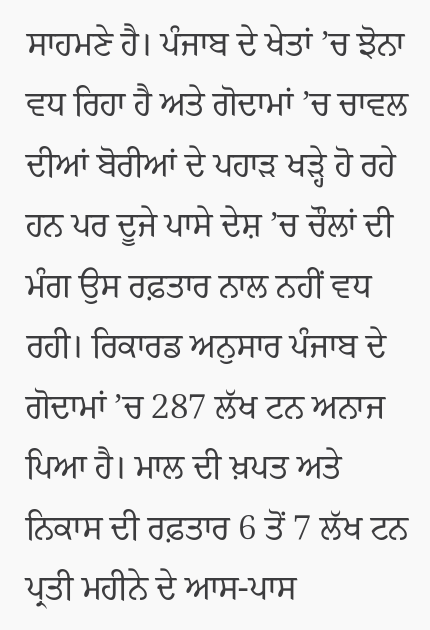ਸਾਹਮਣੇ ਹੈ। ਪੰਜਾਬ ਦੇ ਖੇਤਾਂ ’ਚ ਝੋਨਾ ਵਧ ਰਿਹਾ ਹੈ ਅਤੇ ਗੋਦਾਮਾਂ ’ਚ ਚਾਵਲ ਦੀਆਂ ਬੋਰੀਆਂ ਦੇ ਪਹਾੜ ਖੜ੍ਹੇ ਹੋ ਰਹੇ ਹਨ ਪਰ ਦੂਜੇ ਪਾਸੇ ਦੇਸ਼ ’ਚ ਚੌਲਾਂ ਦੀ ਮੰਗ ਉਸ ਰਫ਼ਤਾਰ ਨਾਲ ਨਹੀਂ ਵਧ ਰਹੀ। ਰਿਕਾਰਡ ਅਨੁਸਾਰ ਪੰਜਾਬ ਦੇ ਗੋਦਾਮਾਂ ’ਚ 287 ਲੱਖ ਟਨ ਅਨਾਜ ਪਿਆ ਹੈ। ਮਾਲ ਦੀ ਖ਼ਪਤ ਅਤੇ ਨਿਕਾਸ ਦੀ ਰਫ਼ਤਾਰ 6 ਤੋਂ 7 ਲੱਖ ਟਨ ਪ੍ਰਤੀ ਮਹੀਨੇ ਦੇ ਆਸ-ਪਾਸ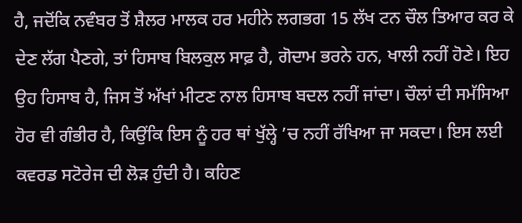ਹੈ, ਜਦੋਂਕਿ ਨਵੰਬਰ ਤੋਂ ਸ਼ੈਲਰ ਮਾਲਕ ਹਰ ਮਹੀਨੇ ਲਗਭਗ 15 ਲੱਖ ਟਨ ਚੌਲ ਤਿਆਰ ਕਰ ਕੇ ਦੇਣ ਲੱਗ ਪੈਣਗੇ, ਤਾਂ ਹਿਸਾਬ ਬਿਲਕੁਲ ਸਾਫ਼ ਹੈ, ਗੋਦਾਮ ਭਰਨੇ ਹਨ, ਖਾਲੀ ਨਹੀਂ ਹੋਣੇ। ਇਹ ਉਹ ਹਿਸਾਬ ਹੈ, ਜਿਸ ਤੋਂ ਅੱਖਾਂ ਮੀਟਣ ਨਾਲ ਹਿਸਾਬ ਬਦਲ ਨਹੀਂ ਜਾਂਦਾ। ਚੌਲਾਂ ਦੀ ਸਮੱਸਿਆ ਹੋਰ ਵੀ ਗੰਭੀਰ ਹੈ, ਕਿਉਂਕਿ ਇਸ ਨੂੰ ਹਰ ਥਾਂ ਖੁੱਲ੍ਹੇ ’ਚ ਨਹੀਂ ਰੱਖਿਆ ਜਾ ਸਕਦਾ। ਇਸ ਲਈ ਕਵਰਡ ਸਟੋਰੇਜ ਦੀ ਲੋੜ ਹੁੰਦੀ ਹੈ। ਕਹਿਣ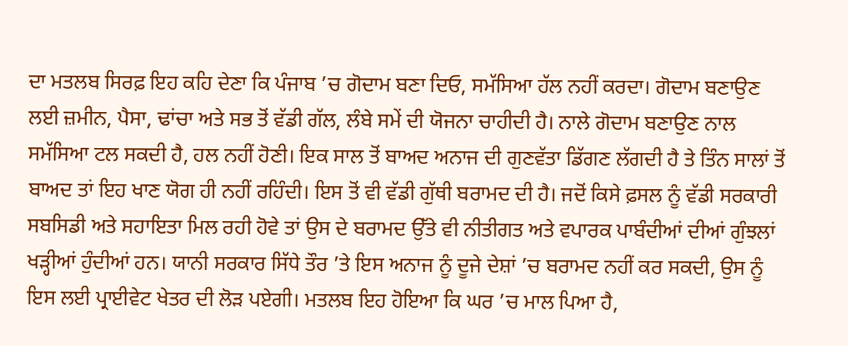ਦਾ ਮਤਲਬ ਸਿਰਫ਼ ਇਹ ਕਹਿ ਦੇਣਾ ਕਿ ਪੰਜਾਬ ’ਚ ਗੋਦਾਮ ਬਣਾ ਦਿਓ, ਸਮੱਸਿਆ ਹੱਲ ਨਹੀਂ ਕਰਦਾ। ਗੋਦਾਮ ਬਣਾਉਣ ਲਈ ਜ਼ਮੀਨ, ਪੈਸਾ, ਢਾਂਚਾ ਅਤੇ ਸਭ ਤੋਂ ਵੱਡੀ ਗੱਲ, ਲੰਬੇ ਸਮੇਂ ਦੀ ਯੋਜਨਾ ਚਾਹੀਦੀ ਹੈ। ਨਾਲੇ ਗੋਦਾਮ ਬਣਾਉਣ ਨਾਲ ਸਮੱਸਿਆ ਟਲ ਸਕਦੀ ਹੈ, ਹਲ ਨਹੀਂ ਹੋਣੀ। ਇਕ ਸਾਲ ਤੋਂ ਬਾਅਦ ਅਨਾਜ ਦੀ ਗੁਣਵੱਤਾ ਡਿੱਗਣ ਲੱਗਦੀ ਹੈ ਤੇ ਤਿੰਨ ਸਾਲਾਂ ਤੋਂ ਬਾਅਦ ਤਾਂ ਇਹ ਖਾਣ ਯੋਗ ਹੀ ਨਹੀਂ ਰਹਿੰਦੀ। ਇਸ ਤੋਂ ਵੀ ਵੱਡੀ ਗੁੱਥੀ ਬਰਾਮਦ ਦੀ ਹੈ। ਜਦੋਂ ਕਿਸੇ ਫ਼ਸਲ ਨੂੰ ਵੱਡੀ ਸਰਕਾਰੀ ਸਬਸਿਡੀ ਅਤੇ ਸਹਾਇਤਾ ਮਿਲ ਰਹੀ ਹੋਵੇ ਤਾਂ ਉਸ ਦੇ ਬਰਾਮਦ ਉੱਤੇ ਵੀ ਨੀਤੀਗਤ ਅਤੇ ਵਪਾਰਕ ਪਾਬੰਦੀਆਂ ਦੀਆਂ ਗੁੰਝਲਾਂ ਖੜ੍ਹੀਆਂ ਹੁੰਦੀਆਂ ਹਨ। ਯਾਨੀ ਸਰਕਾਰ ਸਿੱਧੇ ਤੌਰ ’ਤੇ ਇਸ ਅਨਾਜ ਨੂੰ ਦੂਜੇ ਦੇਸ਼ਾਂ ’ਚ ਬਰਾਮਦ ਨਹੀਂ ਕਰ ਸਕਦੀ, ਉਸ ਨੂੰ ਇਸ ਲਈ ਪ੍ਰਾਈਵੇਟ ਖੇਤਰ ਦੀ ਲੋੜ ਪਏਗੀ। ਮਤਲਬ ਇਹ ਹੋਇਆ ਕਿ ਘਰ ’ਚ ਮਾਲ ਪਿਆ ਹੈ,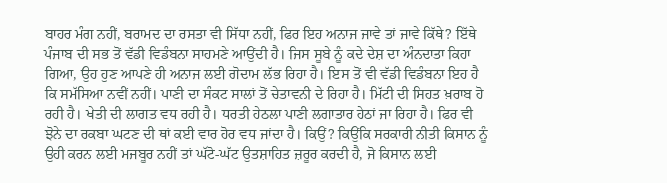ਬਾਹਰ ਮੰਗ ਨਹੀਂ, ਬਰਾਮਦ ਦਾ ਰਸਤਾ ਵੀ ਸਿੱਧਾ ਨਹੀਂ, ਫਿਰ ਇਹ ਅਨਾਜ ਜਾਵੇ ਤਾਂ ਜਾਵੇ ਕਿੱਥੇ? ਇੱਥੇ ਪੰਜਾਬ ਦੀ ਸਭ ਤੋਂ ਵੱਡੀ ਵਿਡੰਬਨਾ ਸਾਹਮਣੇ ਆਉਂਦੀ ਹੈ। ਜਿਸ ਸੂਬੇ ਨੂੰ ਕਦੇ ਦੇਸ਼ ਦਾ ਅੰਨਦਾਤਾ ਕਿਹਾ ਗਿਆ, ਉਹ ਹੁਣ ਆਪਣੇ ਹੀ ਅਨਾਜ ਲਈ ਗੋਦਾਮ ਲੱਭ ਰਿਹਾ ਹੈ। ਇਸ ਤੋਂ ਵੀ ਵੱਡੀ ਵਿਡੰਬਨਾ ਇਹ ਹੈ ਕਿ ਸਮੱਸਿਆ ਨਵੀਂ ਨਹੀਂ। ਪਾਣੀ ਦਾ ਸੰਕਟ ਸਾਲਾਂ ਤੋਂ ਚੇਤਾਵਨੀ ਦੇ ਰਿਹਾ ਹੈ। ਮਿੱਟੀ ਦੀ ਸਿਹਤ ਖ਼ਰਾਬ ਹੋ ਰਹੀ ਹੈ। ਖੇਤੀ ਦੀ ਲਾਗਤ ਵਧ ਰਹੀ ਹੈ। ਧਰਤੀ ਹੇਠਲਾ ਪਾਣੀ ਲਗਾਤਾਰ ਹੇਠਾਂ ਜਾ ਰਿਹਾ ਹੈ। ਫਿਰ ਵੀ ਝੋਨੇ ਦਾ ਰਕਬਾ ਘਟਣ ਦੀ ਥਾਂ ਕਈ ਵਾਰ ਹੋਰ ਵਧ ਜਾਂਦਾ ਹੈ। ਕਿਉਂ? ਕਿਉਂਕਿ ਸਰਕਾਰੀ ਨੀਤੀ ਕਿਸਾਨ ਨੂੰ ਉਹੀ ਕਰਨ ਲਈ ਮਜਬੂਰ ਨਹੀਂ ਤਾਂ ਘੱਟੋ-ਘੱਟ ਉਤਸ਼ਾਹਿਤ ਜ਼ਰੂਰ ਕਰਦੀ ਹੈ, ਜੋ ਕਿਸਾਨ ਲਈ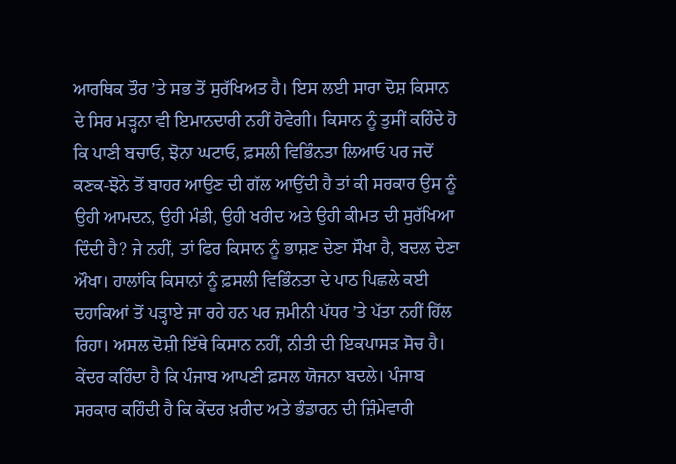ਆਰਥਿਕ ਤੌਰ ’ਤੇ ਸਭ ਤੋਂ ਸੁਰੱਖਿਅਤ ਹੈ। ਇਸ ਲਈ ਸਾਰਾ ਦੋਸ਼ ਕਿਸਾਨ ਦੇ ਸਿਰ ਮੜ੍ਹਨਾ ਵੀ ਇਮਾਨਦਾਰੀ ਨਹੀਂ ਹੋਵੇਗੀ। ਕਿਸਾਨ ਨੂੰ ਤੁਸੀਂ ਕਹਿੰਦੇ ਹੋ ਕਿ ਪਾਣੀ ਬਚਾਓ, ਝੋਨਾ ਘਟਾਓ, ਫ਼ਸਲੀ ਵਿਭਿੰਨਤਾ ਲਿਆਓ ਪਰ ਜਦੋਂ ਕਣਕ-ਝੋਨੇ ਤੋਂ ਬਾਹਰ ਆਉਣ ਦੀ ਗੱਲ ਆਉਂਦੀ ਹੈ ਤਾਂ ਕੀ ਸਰਕਾਰ ਉਸ ਨੂੰ ਉਹੀ ਆਮਦਨ, ਉਹੀ ਮੰਡੀ, ਉਹੀ ਖਰੀਦ ਅਤੇ ਉਹੀ ਕੀਮਤ ਦੀ ਸੁਰੱਖਿਆ ਦਿੰਦੀ ਹੈ? ਜੇ ਨਹੀਂ, ਤਾਂ ਫਿਰ ਕਿਸਾਨ ਨੂੰ ਭਾਸ਼ਣ ਦੇਣਾ ਸੌਖਾ ਹੈ, ਬਦਲ ਦੇਣਾ ਔਖਾ। ਹਾਲਾਂਕਿ ਕਿਸਾਨਾਂ ਨੂੰ ਫ਼ਸਲੀ ਵਿਭਿੰਨਤਾ ਦੇ ਪਾਠ ਪਿਛਲੇ ਕਈ ਦਹਾਕਿਆਂ ਤੋਂ ਪੜ੍ਹਾਏ ਜਾ ਰਹੇ ਹਨ ਪਰ ਜ਼ਮੀਨੀ ਪੱਧਰ ’ਤੇ ਪੱਤਾ ਨਹੀਂ ਹਿੱਲ ਰਿਹਾ। ਅਸਲ ਦੋਸ਼ੀ ਇੱਥੇ ਕਿਸਾਨ ਨਹੀਂ, ਨੀਤੀ ਦੀ ਇਕਪਾਸੜ ਸੋਚ ਹੈ। ਕੇਂਦਰ ਕਹਿੰਦਾ ਹੈ ਕਿ ਪੰਜਾਬ ਆਪਣੀ ਫ਼ਸਲ ਯੋਜਨਾ ਬਦਲੇ। ਪੰਜਾਬ ਸਰਕਾਰ ਕਹਿੰਦੀ ਹੈ ਕਿ ਕੇਂਦਰ ਖ਼ਰੀਦ ਅਤੇ ਭੰਡਾਰਨ ਦੀ ਜ਼ਿੰਮੇਵਾਰੀ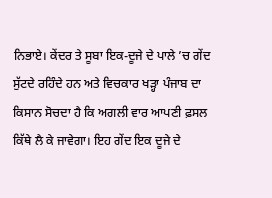ਨਿਭਾਏ। ਕੇਂਦਰ ਤੇ ਸੂਬਾ ਇਕ-ਦੂਜੇ ਦੇ ਪਾਲੇ ’ਚ ਗੇਂਦ ਸੁੱਟਦੇ ਰਹਿੰਦੇ ਹਨ ਅਤੇ ਵਿਚਕਾਰ ਖੜ੍ਹਾ ਪੰਜਾਬ ਦਾ ਕਿਸਾਨ ਸੋਚਦਾ ਹੈ ਕਿ ਅਗਲੀ ਵਾਰ ਆਪਣੀ ਫ਼ਸਲ ਕਿੱਥੇ ਲੈ ਕੇ ਜਾਵੇਗਾ। ਇਹ ਗੇਂਦ ਇਕ ਦੂਜੇ ਦੇ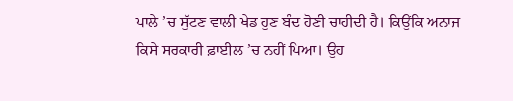ਪਾਲੇ ’ਚ ਸੁੱਟਣ ਵਾਲੀ ਖੇਡ ਹੁਣ ਬੰਦ ਹੋਣੀ ਚਾਹੀਦੀ ਹੈ। ਕਿਉਂਕਿ ਅਨਾਜ ਕਿਸੇ ਸਰਕਾਰੀ ਫ਼ਾਈਲ ’ਚ ਨਹੀਂ ਪਿਆ। ਉਹ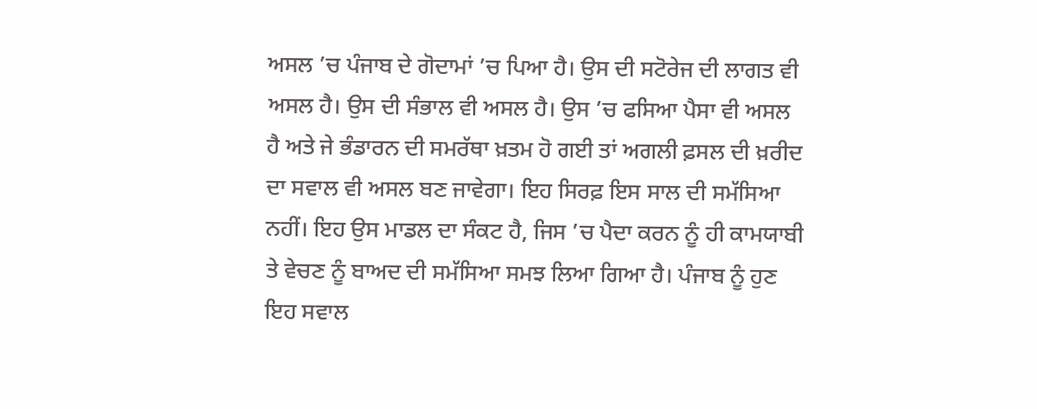ਅਸਲ ’ਚ ਪੰਜਾਬ ਦੇ ਗੋਦਾਮਾਂ ’ਚ ਪਿਆ ਹੈ। ਉਸ ਦੀ ਸਟੋਰੇਜ ਦੀ ਲਾਗਤ ਵੀ ਅਸਲ ਹੈ। ਉਸ ਦੀ ਸੰਭਾਲ ਵੀ ਅਸਲ ਹੈ। ਉਸ ’ਚ ਫਸਿਆ ਪੈਸਾ ਵੀ ਅਸਲ ਹੈ ਅਤੇ ਜੇ ਭੰਡਾਰਨ ਦੀ ਸਮਰੱਥਾ ਖ਼ਤਮ ਹੋ ਗਈ ਤਾਂ ਅਗਲੀ ਫ਼ਸਲ ਦੀ ਖ਼ਰੀਦ ਦਾ ਸਵਾਲ ਵੀ ਅਸਲ ਬਣ ਜਾਵੇਗਾ। ਇਹ ਸਿਰਫ਼ ਇਸ ਸਾਲ ਦੀ ਸਮੱਸਿਆ ਨਹੀਂ। ਇਹ ਉਸ ਮਾਡਲ ਦਾ ਸੰਕਟ ਹੈ, ਜਿਸ ’ਚ ਪੈਦਾ ਕਰਨ ਨੂੰ ਹੀ ਕਾਮਯਾਬੀ ਤੇ ਵੇਚਣ ਨੂੰ ਬਾਅਦ ਦੀ ਸਮੱਸਿਆ ਸਮਝ ਲਿਆ ਗਿਆ ਹੈ। ਪੰਜਾਬ ਨੂੰ ਹੁਣ ਇਹ ਸਵਾਲ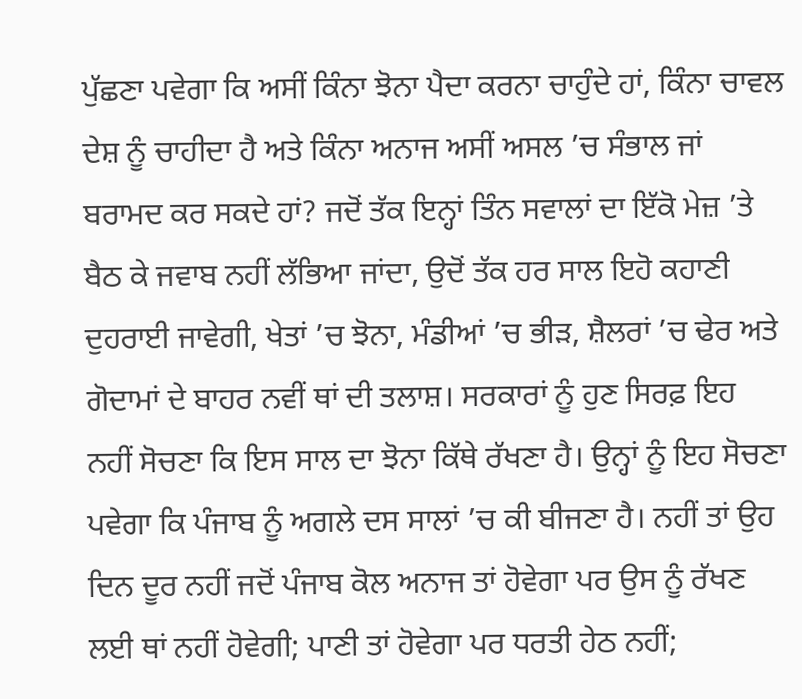ਪੁੱਛਣਾ ਪਵੇਗਾ ਕਿ ਅਸੀਂ ਕਿੰਨਾ ਝੋਨਾ ਪੈਦਾ ਕਰਨਾ ਚਾਹੁੰਦੇ ਹਾਂ, ਕਿੰਨਾ ਚਾਵਲ ਦੇਸ਼ ਨੂੰ ਚਾਹੀਦਾ ਹੈ ਅਤੇ ਕਿੰਨਾ ਅਨਾਜ ਅਸੀਂ ਅਸਲ ’ਚ ਸੰਭਾਲ ਜਾਂ ਬਰਾਮਦ ਕਰ ਸਕਦੇ ਹਾਂ? ਜਦੋਂ ਤੱਕ ਇਨ੍ਹਾਂ ਤਿੰਨ ਸਵਾਲਾਂ ਦਾ ਇੱਕੋ ਮੇਜ਼ ’ਤੇ ਬੈਠ ਕੇ ਜਵਾਬ ਨਹੀਂ ਲੱਭਿਆ ਜਾਂਦਾ, ਉਦੋਂ ਤੱਕ ਹਰ ਸਾਲ ਇਹੋ ਕਹਾਣੀ ਦੁਹਰਾਈ ਜਾਵੇਗੀ, ਖੇਤਾਂ ’ਚ ਝੋਨਾ, ਮੰਡੀਆਂ ’ਚ ਭੀੜ, ਸ਼ੈਲਰਾਂ ’ਚ ਢੇਰ ਅਤੇ ਗੋਦਾਮਾਂ ਦੇ ਬਾਹਰ ਨਵੀਂ ਥਾਂ ਦੀ ਤਲਾਸ਼। ਸਰਕਾਰਾਂ ਨੂੰ ਹੁਣ ਸਿਰਫ਼ ਇਹ ਨਹੀਂ ਸੋਚਣਾ ਕਿ ਇਸ ਸਾਲ ਦਾ ਝੋਨਾ ਕਿੱਥੇ ਰੱਖਣਾ ਹੈ। ਉਨ੍ਹਾਂ ਨੂੰ ਇਹ ਸੋਚਣਾ ਪਵੇਗਾ ਕਿ ਪੰਜਾਬ ਨੂੰ ਅਗਲੇ ਦਸ ਸਾਲਾਂ ’ਚ ਕੀ ਬੀਜਣਾ ਹੈ। ਨਹੀਂ ਤਾਂ ਉਹ ਦਿਨ ਦੂਰ ਨਹੀਂ ਜਦੋਂ ਪੰਜਾਬ ਕੋਲ ਅਨਾਜ ਤਾਂ ਹੋਵੇਗਾ ਪਰ ਉਸ ਨੂੰ ਰੱਖਣ ਲਈ ਥਾਂ ਨਹੀਂ ਹੋਵੇਗੀ; ਪਾਣੀ ਤਾਂ ਹੋਵੇਗਾ ਪਰ ਧਰਤੀ ਹੇਠ ਨਹੀਂ;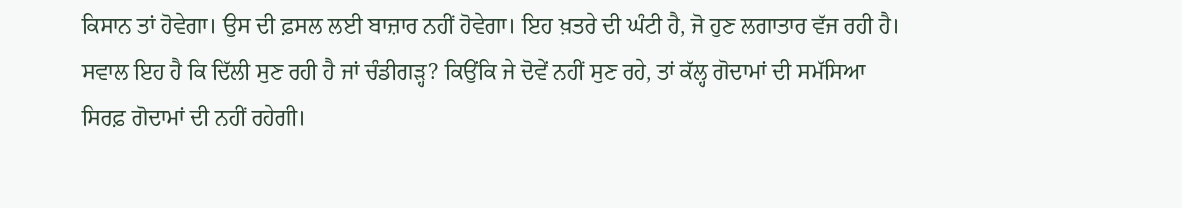ਕਿਸਾਨ ਤਾਂ ਹੋਵੇਗਾ। ਉਸ ਦੀ ਫ਼ਸਲ ਲਈ ਬਾਜ਼ਾਰ ਨਹੀਂ ਹੋਵੇਗਾ। ਇਹ ਖ਼ਤਰੇ ਦੀ ਘੰਟੀ ਹੈ, ਜੋ ਹੁਣ ਲਗਾਤਾਰ ਵੱਜ ਰਹੀ ਹੈ। ਸਵਾਲ ਇਹ ਹੈ ਕਿ ਦਿੱਲੀ ਸੁਣ ਰਹੀ ਹੈ ਜਾਂ ਚੰਡੀਗੜ੍ਹ? ਕਿਉਂਕਿ ਜੇ ਦੋਵੇਂ ਨਹੀਂ ਸੁਣ ਰਹੇ, ਤਾਂ ਕੱਲ੍ਹ ਗੋਦਾਮਾਂ ਦੀ ਸਮੱਸਿਆ ਸਿਰਫ਼ ਗੋਦਾਮਾਂ ਦੀ ਨਹੀਂ ਰਹੇਗੀ।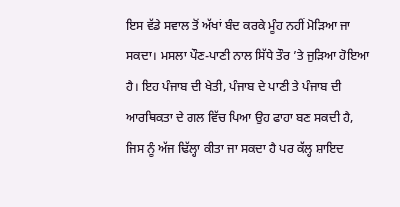ਇਸ ਵੱਡੇ ਸਵਾਲ ਤੋਂ ਅੱਖਾਂ ਬੰਦ ਕਰਕੇ ਮੂੰਹ ਨਹੀਂ ਮੋੜਿਆ ਜਾ ਸਕਦਾ। ਮਸਲਾ ਪੌਣ-ਪਾਣੀ ਨਾਲ ਸਿੱਧੇ ਤੌਰ ’ਤੇ ਜੁੜਿਆ ਹੋਇਆ ਹੈ। ਇਹ ਪੰਜਾਬ ਦੀ ਖੇਤੀ, ਪੰਜਾਬ ਦੇ ਪਾਣੀ ਤੇ ਪੰਜਾਬ ਦੀ ਆਰਥਿਕਤਾ ਦੇ ਗਲ ਵਿੱਚ ਪਿਆ ਉਹ ਫਾਹਾ ਬਣ ਸਕਦੀ ਹੈ, ਜਿਸ ਨੂੰ ਅੱਜ ਢਿੱਲ੍ਹਾ ਕੀਤਾ ਜਾ ਸਕਦਾ ਹੈ ਪਰ ਕੱਲ੍ਹ ਸ਼ਾਇਦ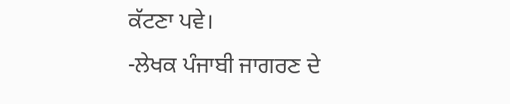ਕੱਟਣਾ ਪਵੇ।
-ਲੇਖਕ ਪੰਜਾਬੀ ਜਾਗਰਣ ਦੇ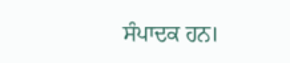ਸੰਪਾਦਕ ਹਨ।